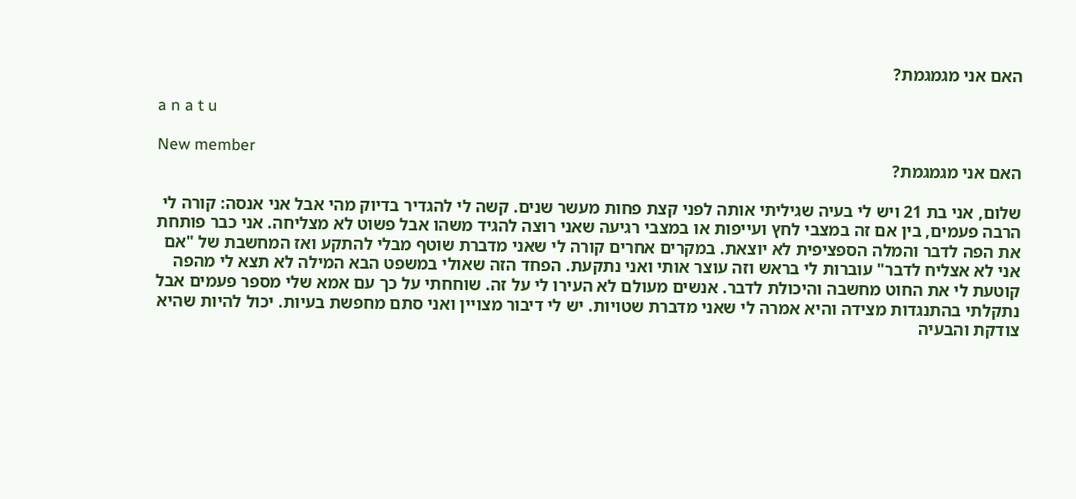האם אני מגמגמת?

a n a t u

New member
האם אני מגמגמת?

שלום, אני בת 21 ויש לי בעיה שגיליתי אותה לפני קצת פחות מעשר שנים. קשה לי להגדיר בדיוק מהי אבל אני אנסה: קורה לי הרבה פעמים, בין אם זה במצבי לחץ ועייפות או במצבי רגיעה שאני רוצה להגיד משהו אבל פשוט לא מצליחה. אני כבר פותחת את הפה לדבר והמלה הספציפית לא יוצאת. במקרים אחרים קורה לי שאני מדברת שוטף מבלי להתקע ואז המחשבת של "אם אני לא אצליח לדבר" עוברות לי בראש וזה עוצר אותי ואני נתקעת. הפחד הזה שאולי במשפט הבא המילה לא תצא לי מהפה קוטעת לי את החוט מחשבה והיכולת לדבר. אנשים מעולם לא העירו לי על זה. שוחחתי על כך עם אמא שלי מספר פעמים אבל נתקלתי בהתנגדות מצידה והיא אמרה לי שאני מדברת שטויות. יש לי דיבור מצויין ואני סתם מחפשת בעיות. יכול להיות שהיא צודקת והבעיה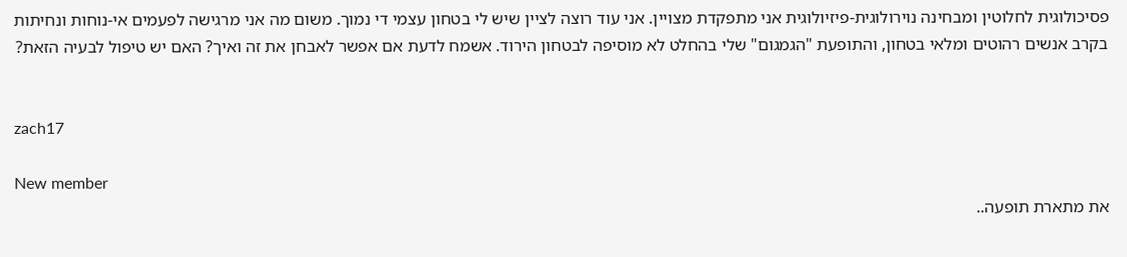פסיכולוגית לחלוטין ומבחינה נוירולוגית-פיזיולוגית אני מתפקדת מצויין. אני עוד רוצה לציין שיש לי בטחון עצמי די נמוך. משום מה אני מרגישה לפעמים אי-נוחות ונחיתות בקרב אנשים רהוטים ומלאי בטחון, והתופעת "הגמגום" שלי בהחלט לא מוסיפה לבטחון הירוד. אשמח לדעת אם אפשר לאבחן את זה ואיך? האם יש טיפול לבעיה הזאת?


zach17

New member
את מתארת תופעה..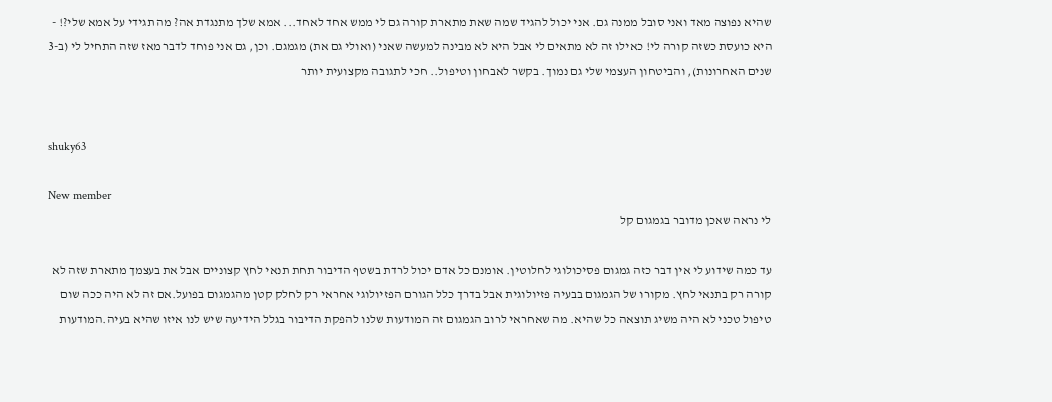שהיא נפוצה מאד ואני סובל ממנה גם. אני יכול להגיד שמה שאת מתארת קורה גם לי ממש אחד לאחד... אמא שלך מתנגדת אה? מה תגידי על אמא שלי?! - היא כועסת כשזה קורה לי! כאילו זה לא מתאים לי אבל היא לא מבינה למעשה שאני (ואולי גם את) מגמגם. וכן, גם אני פוחד לדבר מאז שזה התחיל לי (ב-3 שנים האחרונות), והביטחון העצמי שלי גם נמוך. בקשר לאבחון וטיפול.. חכי לתגובה מקצועית יותר


shuky63

New member
לי נראה שאכן מדובר בגמגום קל

עד כמה שידוע לי אין דבר כזה גמגום פסיכולוגי לחלוטין. אומנם כל אדם יכול לרדת בשטף הדיבור תחת תנאי לחץ קצוניים אבל את בעצמך מתארת שזה לא קורה רק בתנאי לחץ. מקורו של הגמגום בבעיה פזיולוגית אבל בדרך כלל הגורם הפזיולוגי אחראי רק לחלק קטן מהגמגום בפועל.אם זה לא היה ככה שום טיפול טכני לא היה משיג תוצאה כל שהיא. מה שאחראי לרוב הגמגום זה המודעות שלנו להפקת הדיבור בגלל הידיעה שיש לנו איזו שהיא בעיה.המודעות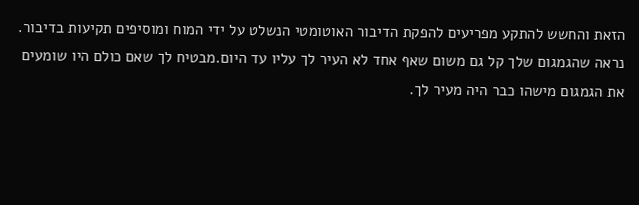הזאת והחשש להתקע מפריעים להפקת הדיבור האוטומטי הנשלט על ידי המוח ומוסיפים תקיעות בדיבור. נראה שהגמגום שלך קל גם משום שאף אחד לא העיר לך עליו עד היום.מבטיח לך שאם כולם היו שומעים את הגמגום מישהו כבר היה מעיר לך.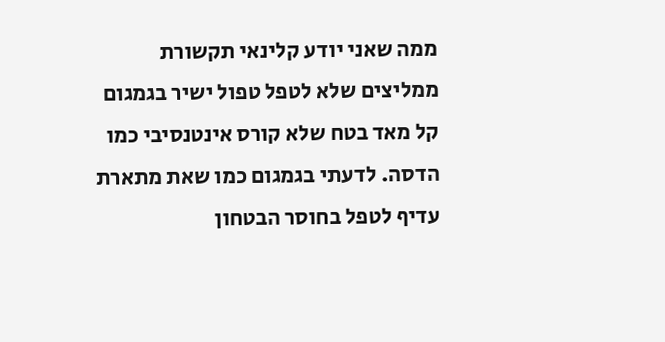ממה שאני יודע קלינאי תקשורת ממליצים שלא לטפל טפול ישיר בגמגום קל מאד בטח שלא קורס אינטנסיבי כמו הדסה. לדעתי בגמגום כמו שאת מתארת עדיף לטפל בחוסר הבטחון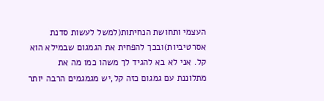העצמי ותחושת הנחיתות(למשל לעשות סדנת אסרטיביות)ובכך להפחית את הגמגום שבמילא הוא קל. אני לא בא להגיד לך משהו כמו מה את מתלוננת עם גמגום כזה קל,יש מגמגמים הרבה יותר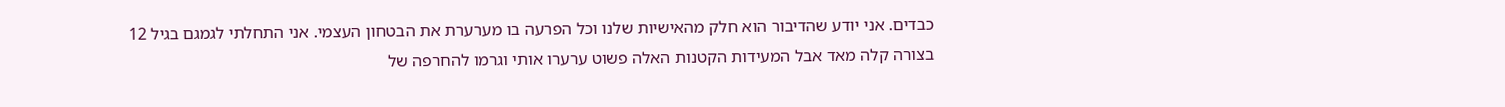כבדים. אני יודע שהדיבור הוא חלק מהאישיות שלנו וכל הפרעה בו מערערת את הבטחון העצמי. אני התחלתי לגמגם בגיל 12 בצורה קלה מאד אבל המעידות הקטנות האלה פשוט ערערו אותי וגרמו להחרפה של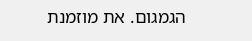הגמגום. את מוזמנת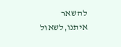להשאר איתנו,לשאול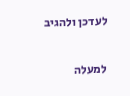לעדכן ולהגיב

למעלה